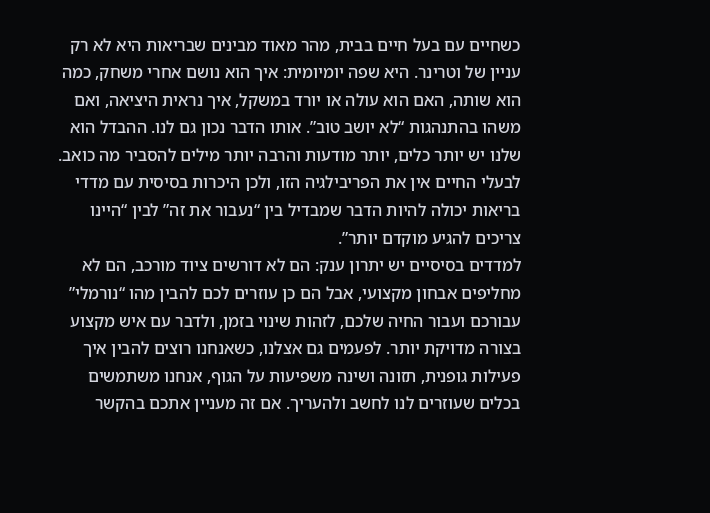כשחיים עם בעל חיים בבית, מהר מאוד מבינים שבריאות היא לא רק עניין של וטרינר. היא שפה יומיומית: איך הוא נושם אחרי משחק, כמה הוא שותה, האם הוא עולה או יורד במשקל, איך נראית היציאה, ואם משהו בהתנהגות “לא יושב טוב”. אותו הדבר נכון גם לנו. ההבדל הוא שלנו יש יותר כלים, יותר מודעות והרבה יותר מילים להסביר מה כואב. לבעלי החיים אין את הפריבילגיה הזו, ולכן היכרות בסיסית עם מדדי בריאות יכולה להיות הדבר שמבדיל בין “נעבור את זה” לבין “היינו צריכים להגיע מוקדם יותר”.
למדדים בסיסיים יש יתרון ענק: הם לא דורשים ציוד מורכב, הם לא מחליפים אבחון מקצועי, אבל הם כן עוזרים לכם להבין מהו “נורמלי” עבורכם ועבור החיה שלכם, לזהות שינוי בזמן, ולדבר עם איש מקצוע בצורה מדויקת יותר. לפעמים גם אצלנו, כשאנחנו רוצים להבין איך פעילות גופנית, תזונה ושינה משפיעות על הגוף, אנחנו משתמשים בכלים שעוזרים לנו לחשב ולהעריך. אם זה מעניין אתכם בהקשר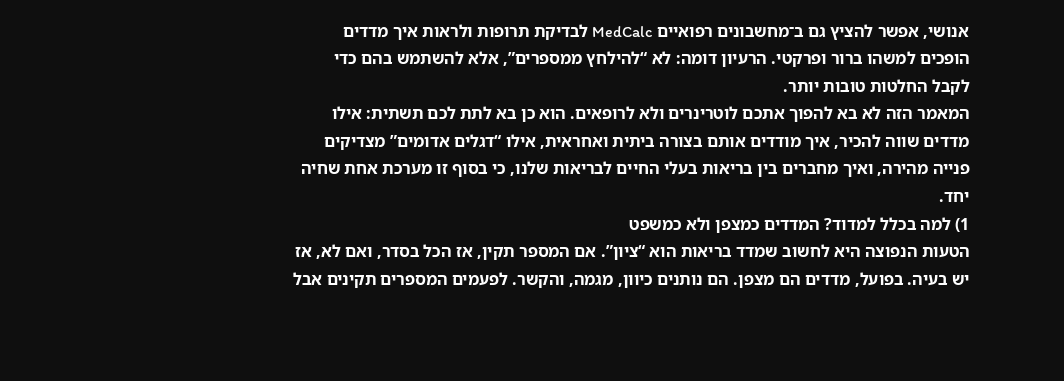אנושי, אפשר להציץ גם ב־מחשבונים רפואיים MedCalc לבדיקת תרופות ולראות איך מדדים הופכים למשהו ברור ופרקטי. הרעיון דומה: לא “להילחץ ממספרים”, אלא להשתמש בהם כדי לקבל החלטות טובות יותר.
המאמר הזה לא בא להפוך אתכם לוטרינרים ולא לרופאים. הוא כן בא לתת לכם תשתית: אילו מדדים שווה להכיר, איך מודדים אותם בצורה ביתית ואחראית, אילו “דגלים אדומים” מצדיקים פנייה מהירה, ואיך מחברים בין בריאות בעלי החיים לבריאות שלנו, כי בסוף זו מערכת אחת שחיה יחד.
1) למה בכלל למדוד? המדדים כמצפן ולא כמשפט
הטעות הנפוצה היא לחשוב שמדד בריאות הוא “ציון”. אם המספר תקין, אז הכל בסדר, ואם לא, אז יש בעיה. בפועל, מדדים הם מצפן. הם נותנים כיוון, מגמה, והקשר. לפעמים המספרים תקינים אבל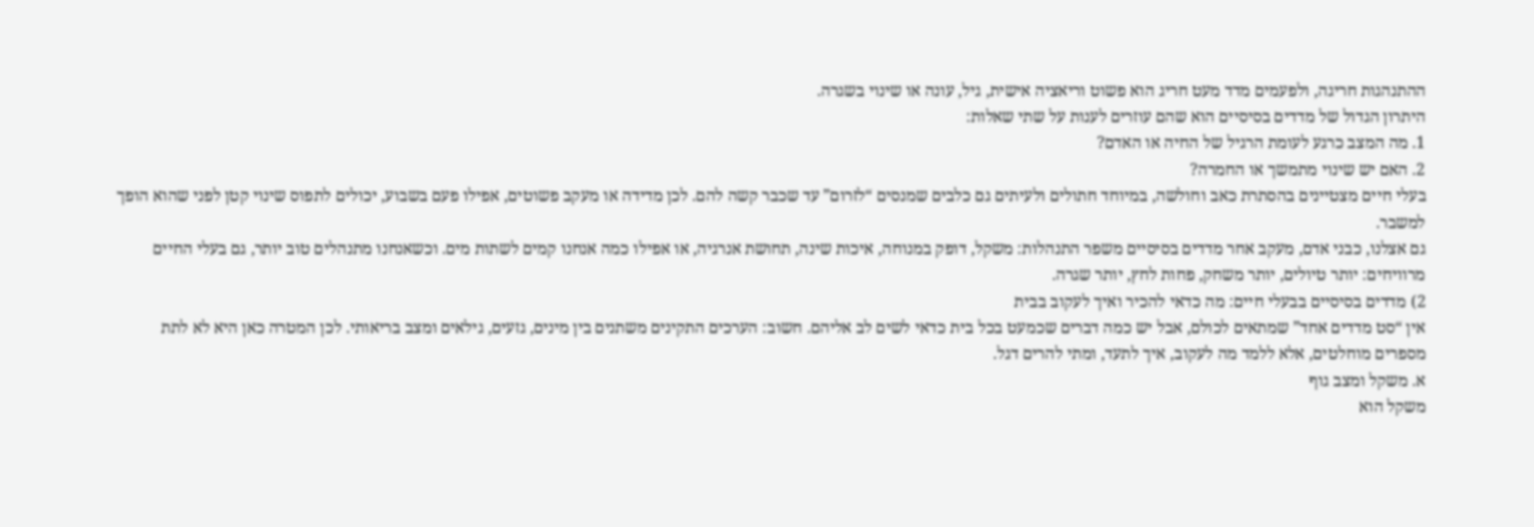ההתנהגות חריגה, ולפעמים מדד מעט חריג הוא פשוט וריאציה אישית, גיל, עונה או שינוי בשגרה.
היתרון הגדול של מדדים בסיסיים הוא שהם עוזרים לענות על שתי שאלות:
1. מה המצב כרגע לעומת הרגיל של החיה או האדם?
2. האם יש שינוי מתמשך או החמרה?
בעלי חיים מצטיינים בהסתרת כאב וחולשה, במיוחד חתולים ולעיתים גם כלבים שמנסים “לזרום” עד שכבר קשה להם. לכן מדידה או מעקב פשוטים, אפילו פעם בשבוע, יכולים לתפוס שינוי קטן לפני שהוא הופך למשבר.
גם אצלנו, כבני אדם, מעקב אחר מדדים בסיסיים משפר התנהלות: משקל, דופק במנוחה, איכות שינה, תחושת אנרגיה, או אפילו כמה אנחנו קמים לשתות מים. וכשאנחנו מתנהלים טוב יותר, גם בעלי החיים מרוויחים: יותר טיולים, יותר משחק, פחות לחץ, יותר שגרה.
2) מדדים בסיסיים בבעלי חיים: מה כדאי להכיר ואיך לעקוב בבית
אין “סט מדדים אחד” שמתאים לכולם, אבל יש כמה דברים שכמעט בכל בית כדאי לשים לב אליהם. חשוב: הערכים התקינים משתנים בין מינים, גזעים, גילאים ומצב בריאותי. לכן המטרה כאן היא לא לתת מספרים מוחלטים, אלא ללמד מה לעקוב, איך לתעד, ומתי להרים דגל.
א. משקל ומצב גוף
משקל הוא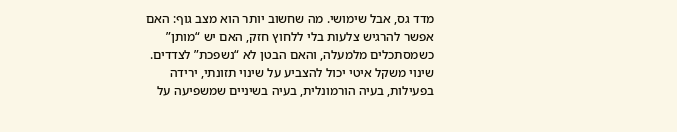מדד גס, אבל שימושי. מה שחשוב יותר הוא מצב גוף: האם אפשר להרגיש צלעות בלי ללחוץ חזק, האם יש “מותן” כשמסתכלים מלמעלה, והאם הבטן לא “נשפכת” לצדדים. שינוי משקל איטי יכול להצביע על שינוי תזונתי, ירידה בפעילות, בעיה הורמונלית, בעיה בשיניים שמשפיעה על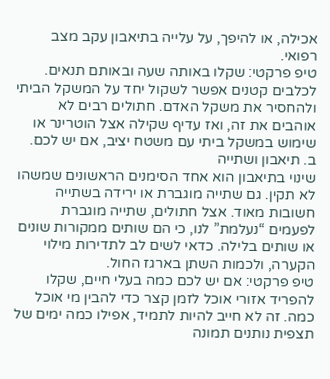אכילה, או להיפך, על עלייה בתיאבון עקב מצב רפואי.
טיפ פרקטי: שקלו באותה שעה ובאותם תנאים. לכלבים קטנים אפשר לשקול יחד על המשקל הביתי ולהחסיר את משקל האדם. חתולים רבים לא אוהבים את זה, ואז עדיף שקילה אצל הוטרינר או שימוש במשקל ביתי עם משטח יציב, אם יש לכם.
ב. תיאבון ושתייה
שינוי בתיאבון הוא אחד הסימנים הראשונים שמשהו לא תקין. גם שתייה מוגברת או ירידה בשתייה חשובות מאוד. אצל חתולים, שתייה מוגברת לפעמים “נעלמת” לנו, כי הם שותים ממקורות שונים או שותים בלילה. כדאי לשים לב לתדירות מילוי הקערה, ולכמות השתן בארגז החול.
טיפ פרקטי: אם יש לכם כמה בעלי חיים, שקלו להפריד אזורי אוכל לזמן קצר כדי להבין מי אוכל כמה. זה לא חייב להיות לתמיד, אפילו כמה ימים של תצפית נותנים תמונה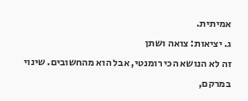אמיתית.
ג. יציאות: צואה ושתן
זה לא הנושא הכי רומנטי, אבל הוא מהחשובים. שינוי במרקם,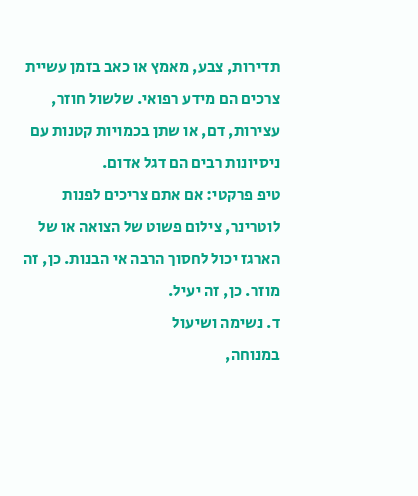תדירות, צבע, מאמץ או כאב בזמן עשיית צרכים הם מידע רפואי. שלשול חוזר, עצירות, דם, או שתן בכמויות קטנות עם ניסיונות רבים הם דגל אדום.
טיפ פרקטי: אם אתם צריכים לפנות לוטרינר, צילום פשוט של הצואה או של הארגז יכול לחסוך הרבה אי הבנות. כן, זה מוזר. כן, זה יעיל.
ד. נשימה ושיעול
במנוחה,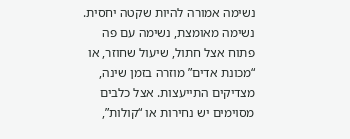נשימה אמורה להיות שקטה יחסית. נשימה מאומצת, נשימה עם פה פתוח אצל חתול, שיעול שחוזר, או “מכונת אדים” מוזרה בזמן שינה, מצדיקים התייעצות. אצל כלבים מסוימים יש נחירות או “קולות”,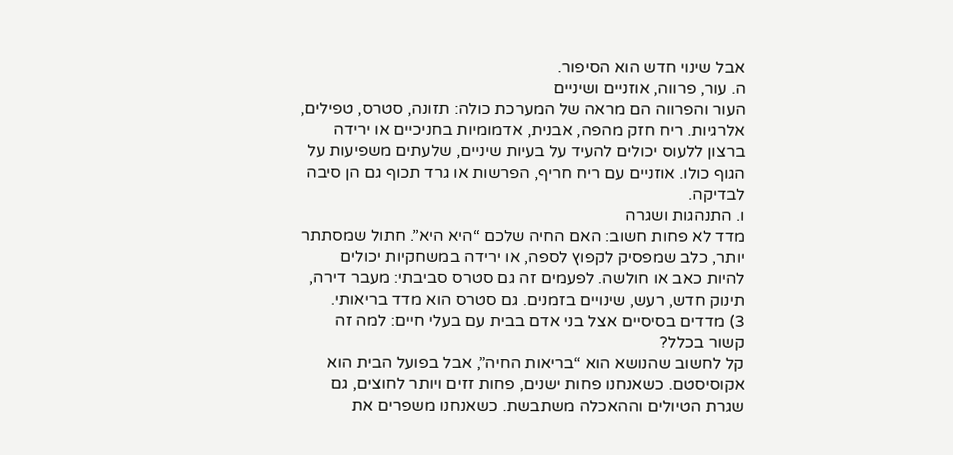אבל שינוי חדש הוא הסיפור.
ה. עור, פרווה, אוזניים ושיניים
העור והפרווה הם מראה של המערכת כולה: תזונה, סטרס, טפילים, אלרגיות. ריח חזק מהפה, אבנית, אדמומיות בחניכיים או ירידה ברצון ללעוס יכולים להעיד על בעיות שיניים, שלעתים משפיעות על הגוף כולו. אוזניים עם ריח חריף, הפרשות או גרד תכוף גם הן סיבה לבדיקה.
ו. התנהגות ושגרה
מדד לא פחות חשוב: האם החיה שלכם “היא היא”. חתול שמסתתר יותר, כלב שמפסיק לקפוץ לספה, או ירידה במשחקיות יכולים להיות כאב או חולשה. לפעמים זה גם סטרס סביבתי: מעבר דירה, תינוק חדש, רעש, שינויים בזמנים. גם סטרס הוא מדד בריאותי.
3) מדדים בסיסיים אצל בני אדם בבית עם בעלי חיים: למה זה קשור בכלל?
קל לחשוב שהנושא הוא “בריאות החיה”, אבל בפועל הבית הוא אקוסיסטם. כשאנחנו פחות ישנים, פחות זזים ויותר לחוצים, גם שגרת הטיולים וההאכלה משתבשת. כשאנחנו משפרים את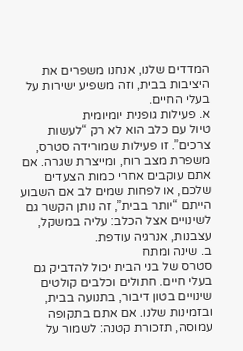המדדים שלנו, אנחנו משפרים את היציבות בבית, וזה משפיע ישירות על בעלי החיים.
א. פעילות גופנית יומיומית
טיול עם כלב הוא לא רק “לעשות צרכים”. זו פעילות שמורידה סטרס, משפרת מצב רוח, ומייצרת שגרה. אם אתם עוקבים אחרי כמות הצעדים שלכם, או לפחות שמים לב אם השבוע הייתם “יותר בבית”, זה נותן הקשר גם לשינויים אצל הכלב: עליה במשקל, עצבנות, אנרגיה עודפת.
ב. שינה ומתח
סטרס של בני הבית יכול להדביק גם בעלי חיים. חתולים וכלבים קולטים שינויים בטון דיבור, בתנועה בבית, ובזמינות שלנו. אם אתם בתקופה עמוסה, תזכורת קטנה: לשמור על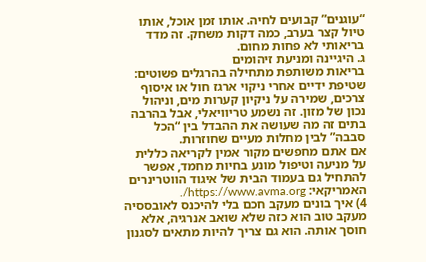“עוגנים” קבועים לחיה. אותו זמן אוכל, אותו טיול קצר בערב, כמה דקות משחק. זה מדד בריאותי לא פחות מחום.
ג. היגיינה ומניעת זיהומים
בריאות משותפת מתחילה בהרגלים פשוטים: שטיפת ידיים אחרי ניקוי ארגז חול או איסוף צרכים, שמירה על ניקיון קערות מים, וניהול נכון של מזון. זה נשמע טריוויאלי, אבל בהרבה בתים זה מה שעושה את ההבדל בין “הכל סבבה” לבין מחלות מעיים שחוזרות.
אם אתם מחפשים מקור אמין לקריאה כללית על מניעה וטיפול מונע בחיות מחמד, אפשר להתחיל גם בעמוד הבית של איגוד הווטרינרים האמריקאי: https://www.avma.org/.
4) איך בונים מעקב חכם בלי להיכנס לאובססיה
מעקב טוב הוא כזה שלא שואב אנרגיה, אלא חוסך אותה. הוא גם צריך להיות מתאים לסגנון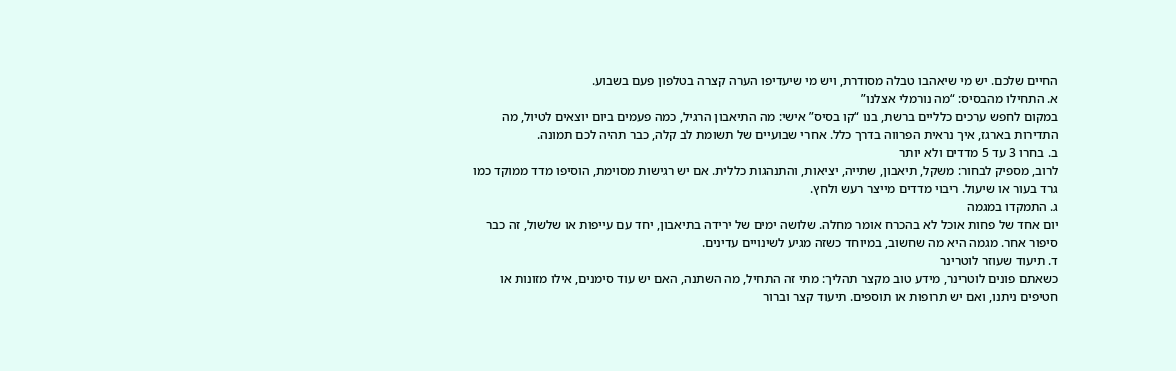החיים שלכם. יש מי שיאהבו טבלה מסודרת, ויש מי שיעדיפו הערה קצרה בטלפון פעם בשבוע.
א. התחילו מהבסיס: “מה נורמלי אצלנו”
במקום לחפש ערכים כלליים ברשת, בנו “קו בסיס” אישי: מה התיאבון הרגיל, כמה פעמים ביום יוצאים לטיול, מה התדירות בארגז, איך נראית הפרווה בדרך כלל. אחרי שבועיים של תשומת לב קלה, כבר תהיה לכם תמונה.
ב. בחרו 3 עד 5 מדדים ולא יותר
לרוב, מספיק לבחור: משקל, תיאבון, שתייה, יציאות, והתנהגות כללית. אם יש רגישות מסוימת, הוסיפו מדד ממוקד כמו גרד בעור או שיעול. ריבוי מדדים מייצר רעש ולחץ.
ג. התמקדו במגמה
יום אחד של פחות אוכל לא בהכרח אומר מחלה. שלושה ימים של ירידה בתיאבון, יחד עם עייפות או שלשול, זה כבר סיפור אחר. מגמה היא מה שחשוב, במיוחד כשזה מגיע לשינויים עדינים.
ד. תיעוד שעוזר לוטרינר
כשאתם פונים לוטרינר, מידע טוב מקצר תהליך: מתי זה התחיל, מה השתנה, האם יש עוד סימנים, אילו מזונות או חטיפים ניתנו, ואם יש תרופות או תוספים. תיעוד קצר וברור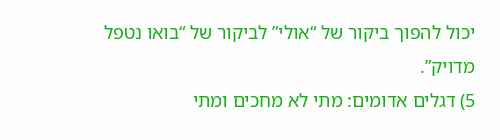יכול להפוך ביקור של “אולי” לביקור של “בואו נטפל מדויק”.
5) דגלים אדומים: מתי לא מחכים ומתי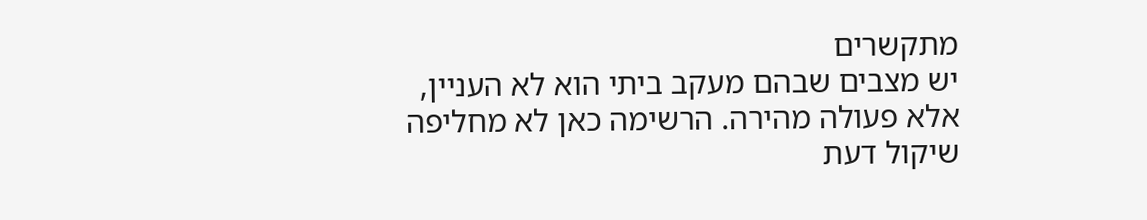מתקשרים
יש מצבים שבהם מעקב ביתי הוא לא העניין, אלא פעולה מהירה. הרשימה כאן לא מחליפה שיקול דעת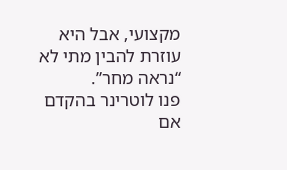מקצועי, אבל היא עוזרת להבין מתי לא “נראה מחר”.
פנו לוטרינר בהקדם אם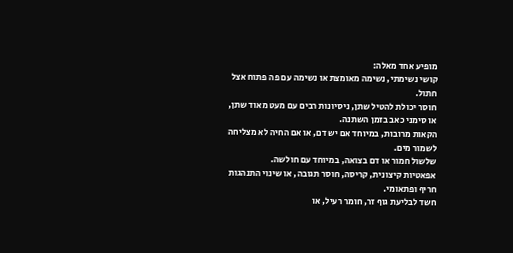מופיע אחד מאלה:
קושי נשימתי, נשימה מאומצת או נשימה עם פה פתוח אצל חתול.
חוסר יכולת להטיל שתן, ניסיונות רבים עם מעט מאוד שתן, או סימני כאב בזמן השתנה.
הקאות מרובות, במיוחד אם יש דם, או אם החיה לא מצליחה לשמור מים.
שלשול חמור או דם בצואה, במיוחד עם חולשה.
אפאטיות קיצונית, קריסה, חוסר תגובה, או שינוי התנהגות חריף ופתאומי.
חשד לבליעת גוף זר, חומר רעיל, או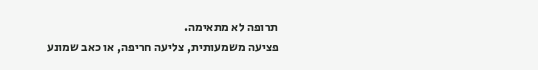תרופה לא מתאימה.
פציעה משמעותית, צליעה חריפה, או כאב שמונע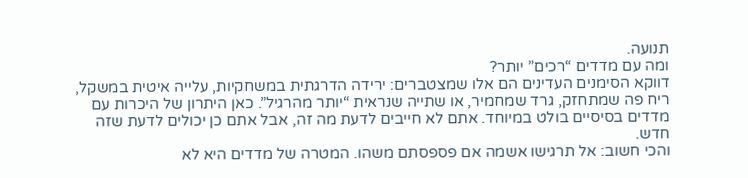תנועה.
ומה עם מדדים “רכים” יותר?
דווקא הסימנים העדינים הם אלו שמצטברים: ירידה הדרגתית במשחקיות, עלייה איטית במשקל, ריח פה שמתחזק, גרד שמחמיר, או שתייה שנראית “יותר מהרגיל”. כאן היתרון של היכרות עם מדדים בסיסיים בולט במיוחד. אתם לא חייבים לדעת מה זה, אבל אתם כן יכולים לדעת שזה חדש.
והכי חשוב: אל תרגישו אשמה אם פספסתם משהו. המטרה של מדדים היא לא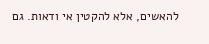להאשים, אלא להקטין אי ודאות. גם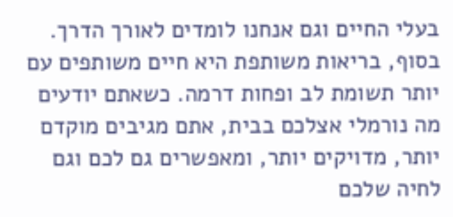בעלי החיים וגם אנחנו לומדים לאורך הדרך.
בסוף, בריאות משותפת היא חיים משותפים עם יותר תשומת לב ופחות דרמה. כשאתם יודעים מה נורמלי אצלכם בבית, אתם מגיבים מוקדם יותר, מדויקים יותר, ומאפשרים גם לכם וגם לחיה שלכם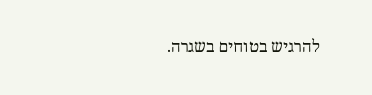להרגיש בטוחים בשגרה.